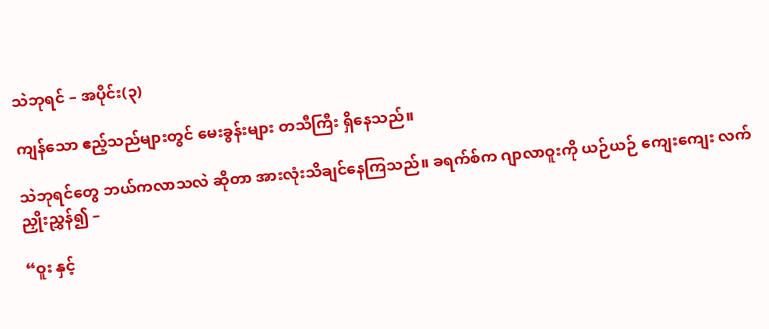သဲဘုရင် – အပိုင်း(၃)

ကျန်သော ဧည့်သည်များတွင် မေးခွန်းများ တသီကြီး ရှိနေသည်။

သဲဘုရင်တွေ ဘယ်ကလာသလဲ ဆိုတာ အားလုံးသိချင်နေကြသည်။ ခရက်စ်က ဂျာလာဝူးကို ယဉ်ယဉ် ကျေးကျေး လက်ညှိုးညွှန်၍ –

“ဝူး နှင့်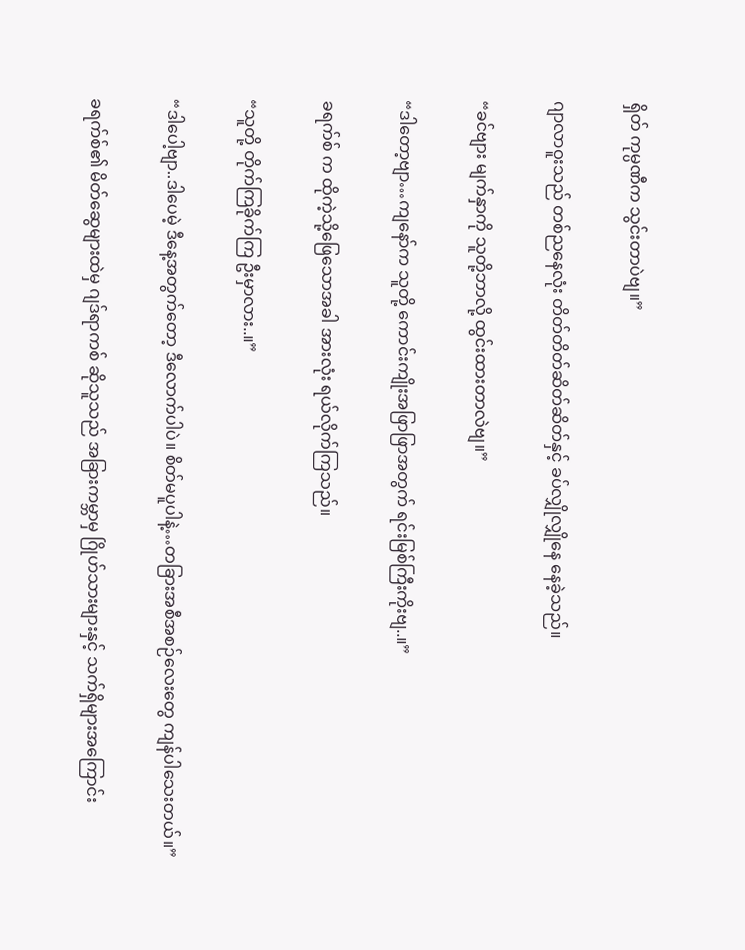ရှိတ် ကုမ္ပဏီက သွင်းတာပဲဗျ။”

ဂျာလာဝူးသည် တစ်ညနေလုံး တိတ်တိတ်ဆိတ်ဆိတ်နှင့် ခပ်လျှိုလျှိုနေ နေခဲ့သည်။

“ခင်ဗျား မျက်နှာကို သူတို့ဘာလို့ ထွင်းထားတာလဲဗျ။”

“ဒါတော့ဗျာ…ကျနော်က သူတို့ ကောင်းကျိုးအဖြာဖြာအတွက် ရင်းမြစ်ကြီးကိုးဗျ..။”

ခရက်စ် က ထိုကဲ့သို့ဖြေသောအခါ အားလုံး ရယ်လိုက်ကြသည်။

“သူတို့ တိုက်ကြခိုက်ကြ ဦးမှာလား..။”

“ဒါပေါ့ဗျာ..ဒါပေမဲ့ ဒီနေ့အတွက်တော့ ဒီလောက်ပါပဲ။ စိတ်မပူပါနဲ့…တခြားအစီအစဉ်လေးတွေ ကျန်ပါသေးတယ်။”

ခရက်စ်၏ မိတ်ဆွေများထဲမှ ဂျဒ်ရာကစ် ဆိုသူသည် အခြားကမ္ဘာမှ ဂြိုဟ်သားများနှင့် သက်ရှိများအကြောင်း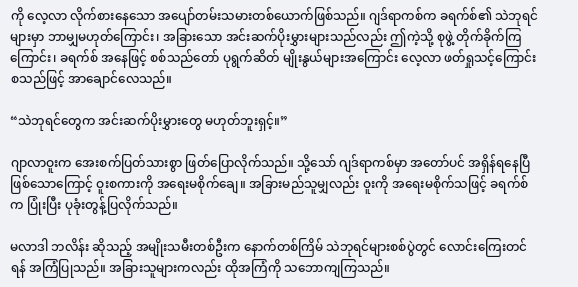ကို လေ့လာ လိုက်စားနေသော အပျော်တမ်းသမားတစ်ယောက်ဖြစ်သည်။ ဂျဒ်ရာကစ်က ခရက်စ်၏ သဲဘုရင်များမှာ ဘာမျှမဟုတ်ကြောင်း၊ အခြားသော အင်းဆက်ပိုးမွှားများသည်လည်း ဤကဲ့သို့ စုဖွဲ့ တိုက်ခိုက်ကြကြောင်း၊ ခရက်စ် အနေဖြင့် စစ်သည်တော် ပုရွက်ဆိတ် မျိုးနွယ်များအကြောင်း လေ့လာ ဖတ်ရှုသင့်ကြောင်း စသည်ဖြင့် အာချောင်လေသည်။

“သဲဘုရင်တွေက အင်းဆက်ပိုးမွှားတွေ မဟုတ်ဘူးရှင့်။”

ဂျာလာဝူးက အေးစက်ပြတ်သားစွာ ဖြတ်ပြောလိုက်သည်။ သို့သော် ဂျဒ်ရာကစ်မှာ အတော်ပင် အရှိန်ရနေပြီ ဖြစ်သောကြောင့် ဝူးစကားကို အရေးမစိုက်ချေ။ အခြားမည်သူမျှလည်း ဝူးကို အရေးမစိုက်သဖြင့် ခရက်စ်က ပြုံးပြီး ပုခုံးတွန့်ပြလိုက်သည်။

မလာဒါ ဘလိန်း ဆိုသည့် အမျိုးသမီးတစ်ဦးက နောက်တစ်ကြိမ် သဲဘုရင်များစစ်ပွဲတွင် လောင်းကြေးတင်ရန် အကြံပြုသည်။ အခြားသူများကလည်း ထိုအကြံကို သဘောကျကြသည်။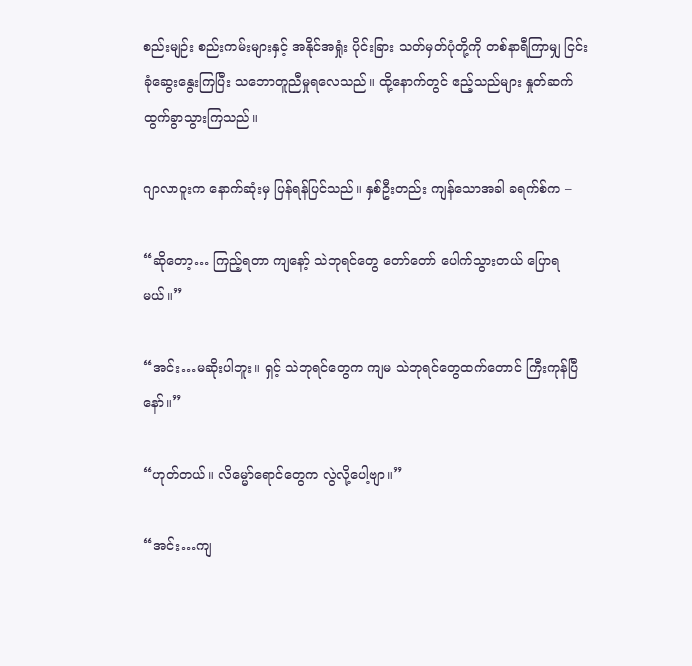စည်းမျဉ်း စည်းကမ်းများနှင့် အနိုင်အရှုံး ပိုင်းခြား သတ်မှတ်ပုံတို့ကို တစ်နာရီကြာမျှ ငြင်းခုံဆွေးနွေးကြပြီး သဘောတူညီမှုရလေသည်။ ထို့နောက်တွင် ဧည့်သည်များ နှုတ်ဆက် ထွက်ခွာသွားကြသည်။

ဂျာလာဝူးက နောက်ဆုံးမှ ပြန်ရန်ပြင်သည်။ နှစ်ဦးတည်း ကျန်သောအခါ ခရက်စ်က –

“ဆိုတော့… ကြည့်ရတာ ကျနော့် သဲဘုရင်တွေ တော်တော် ပေါက်သွားတယ် ပြောရမယ်။”

“အင်း…မဆိုးပါဘူး။ ရှင့် သဲဘုရင်တွေက ကျမ သဲဘုရင်တွေထက်တောင် ကြီးကုန်ပြီနော်။”

“ဟုတ်တယ်။ လိမ္မော်ရောင်တွေက လွဲလို့ပေါ့ဗျာ။”

“အင်း…ကျ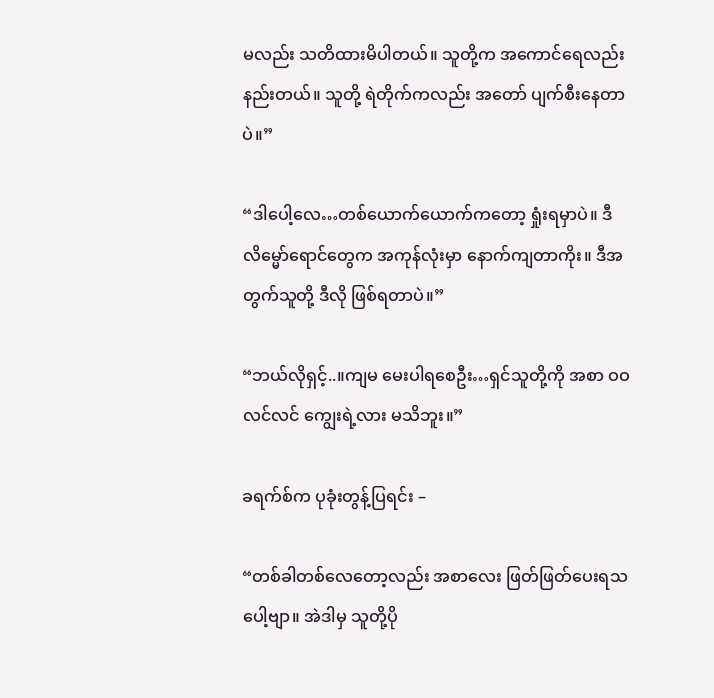မလည်း သတိထားမိပါတယ်။ သူတို့က အကောင်ရေလည်း နည်းတယ်။ သူတို့ ရဲတိုက်ကလည်း အတော် ပျက်စီးနေတာပဲ။”

“ဒါပေါ့လေ…တစ်ယောက်ယောက်ကတော့ ရှုံးရမှာပဲ။ ဒီလိမ္မော်ရောင်တွေက အကုန်လုံးမှာ နောက်ကျတာကိုး။ ဒီအတွက်သူတို့ ဒီလို ဖြစ်ရတာပဲ။”

“ဘယ်လိုရှင့်..။ကျမ မေးပါရစေဦး…ရှင်သူတို့ကို အစာ ဝဝလင်လင် ကျွေးရဲ့လား မသိဘူး။”

ခရက်စ်က ပုခုံးတွန့်ပြရင်း –

“တစ်ခါတစ်လေတော့လည်း အစာလေး ဖြတ်ဖြတ်ပေးရသပေါ့ဗျာ။ အဲဒါမှ သူတို့ပို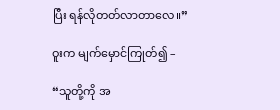ပြီး ရန်လိုတတ်လာတာလေ။”

ဝူးက မျက်မှောင်ကြုတ်၍ –

“သူတို့ကို အ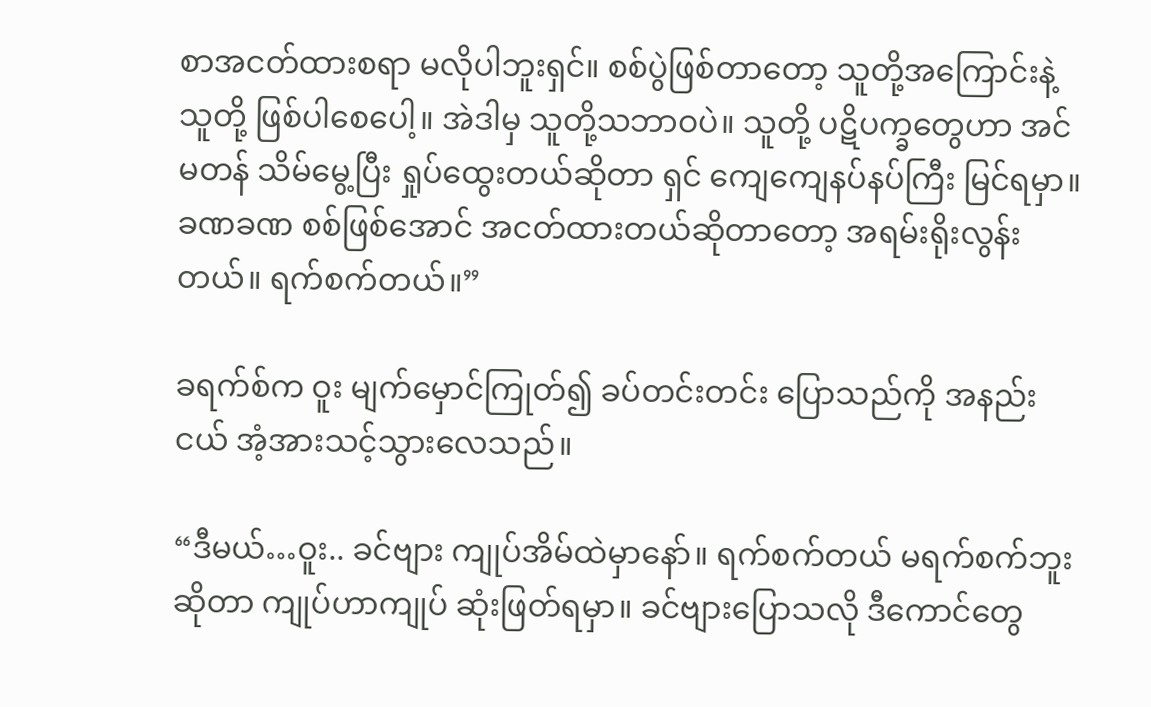စာအငတ်ထားစရာ မလိုပါဘူးရှင်။ စစ်ပွဲဖြစ်တာတော့ သူတို့အကြောင်းနဲ့သူတို့ ဖြစ်ပါစေပေါ့။ အဲဒါမှ သူတို့သဘာဝပဲ။ သူတို့ ပဋိပက္ခတွေဟာ အင်မတန် သိမ်မွေ့ပြီး ရှုပ်ထွေးတယ်ဆိုတာ ရှင် ကျေကျေနပ်နပ်ကြီး မြင်ရမှာ။ ခဏခဏ စစ်ဖြစ်အောင် အငတ်ထားတယ်ဆိုတာတော့ အရမ်းရိုးလွန်းတယ်။ ရက်စက်တယ်။”

ခရက်စ်က ဝူး မျက်မှောင်ကြုတ်၍ ခပ်တင်းတင်း ပြောသည်ကို အနည်းငယ် အံ့အားသင့်သွားလေသည်။

“ဒီမယ်…ဝူး.. ခင်ဗျား ကျုပ်အိမ်ထဲမှာနော်။ ရက်စက်တယ် မရက်စက်ဘူး ဆိုတာ ကျုပ်ဟာကျုပ် ဆုံးဖြတ်ရမှာ။ ခင်ဗျားပြောသလို ဒီကောင်တွေ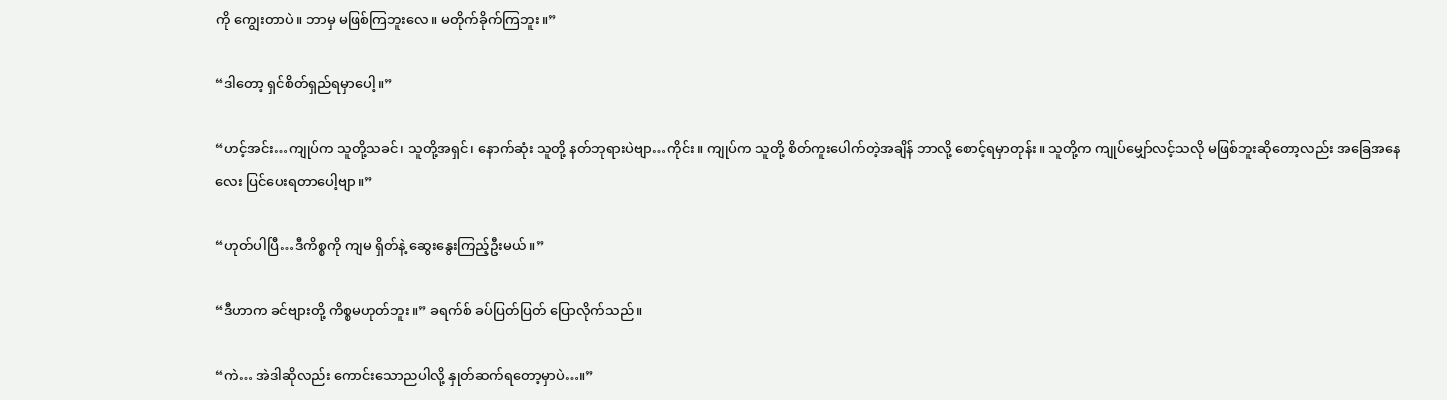ကို ကျွေးတာပဲ။ ဘာမှ မဖြစ်ကြဘူးလေ။ မတိုက်ခိုက်ကြဘူး။”

“ဒါတော့ ရှင်စိတ်ရှည်ရမှာပေါ့။”

“ဟင့်အင်း…ကျုပ်က သူတို့သခင်၊ သူတို့အရှင်၊ နောက်ဆုံး သူတို့ နတ်ဘုရားပဲဗျာ…ကိုင်း။ ကျုပ်က သူတို့ စိတ်ကူးပေါက်တဲ့အချိန် ဘာလို့ စောင့်ရမှာတုန်း။ သူတို့က ကျုပ်မျှော်လင့်သလို မဖြစ်ဘူးဆိုတော့လည်း အခြေအနေလေး ပြင်ပေးရတာပေါ့ဗျာ။”

“ဟုတ်ပါပြီ…ဒီကိစ္စကို ကျမ ရှိတ်နဲ့ ဆွေးနွေးကြည့်ဦးမယ်။”

“ဒီဟာက ခင်ဗျားတို့ ကိစ္စမဟုတ်ဘူး။” ခရက်စ် ခပ်ပြတ်ပြတ် ပြောလိုက်သည်။

“ကဲ… အဲဒါဆိုလည်း ကောင်းသောညပါလို့ နှုတ်ဆက်ရတော့မှာပဲ…။”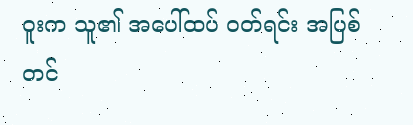ဝူးက သူ၏ အပေါ်ထပ် ဝတ်ရင်း အပြစ်တင်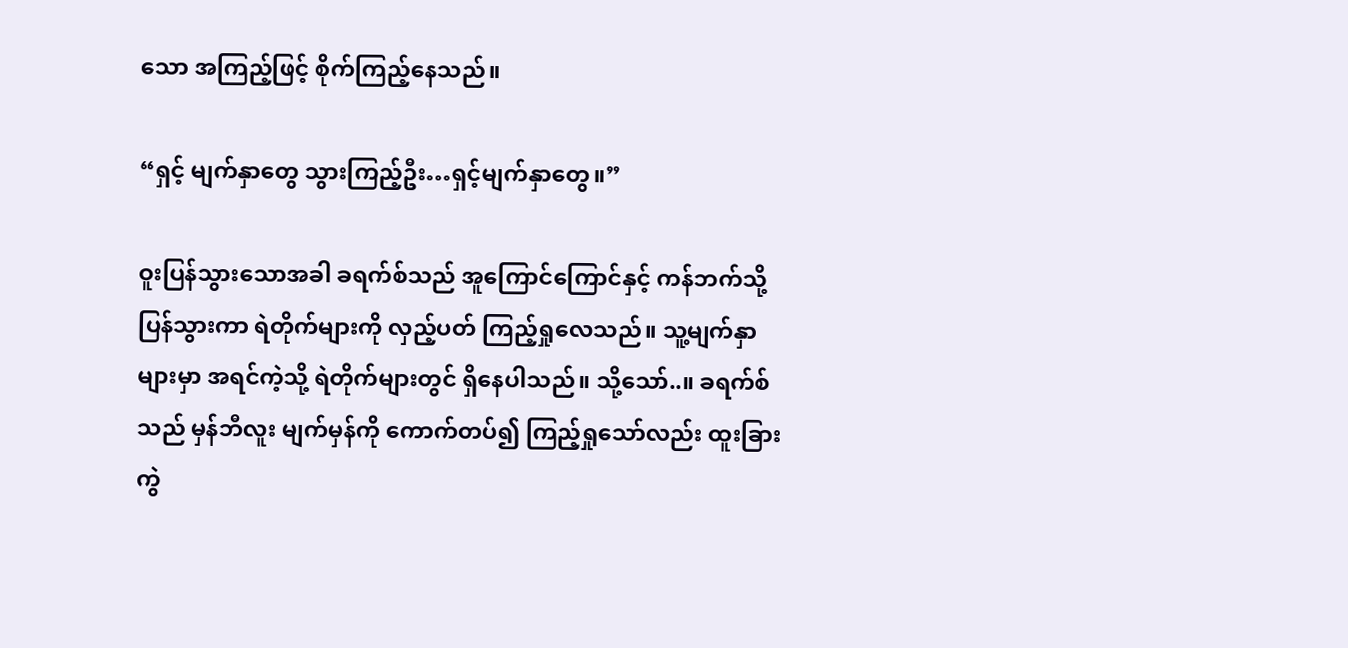သော အကြည့်ဖြင့် စိုက်ကြည့်နေသည်။

“ရှင့် မျက်နှာတွေ သွားကြည့်ဦး…ရှင့်မျက်နှာတွေ။”

ဝူးပြန်သွားသောအခါ ခရက်စ်သည် အူကြောင်ကြောင်နှင့် ကန်ဘက်သို့ ပြန်သွားကာ ရဲတိုက်များကို လှည့်ပတ် ကြည့်ရှုလေသည်။ သူ့မျက်နှာများမှာ အရင်ကဲ့သို့ ရဲတိုက်များတွင် ရှိနေပါသည်။ သို့သော်..။ ခရက်စ်သည် မှန်ဘီလူး မျက်မှန်ကို ကောက်တပ်၍ ကြည့်ရှုသော်လည်း ထူးခြားကွဲ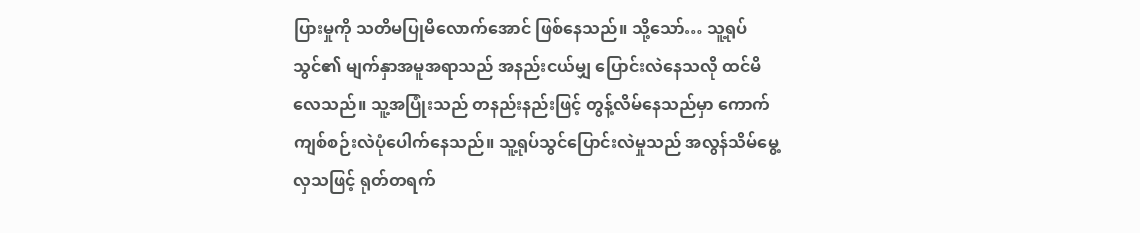ပြားမှုကို သတိမပြုမိလောက်အောင် ဖြစ်နေသည်။ သို့သော်… သူ့ရုပ်သွင်၏ မျက်နှာအမူအရာသည် အနည်းငယ်မျှ ပြောင်းလဲနေသလို ထင်မိလေသည်။ သူ့အပြုံးသည် တနည်းနည်းဖြင့် တွန့်လိမ်နေသည်မှာ ကောက်ကျစ်စဉ်းလဲပုံပေါက်နေသည်။ သူ့ရုပ်သွင်ပြောင်းလဲမှုသည် အလွန်သိမ်မွေ့လှသဖြင့် ရုတ်တရက်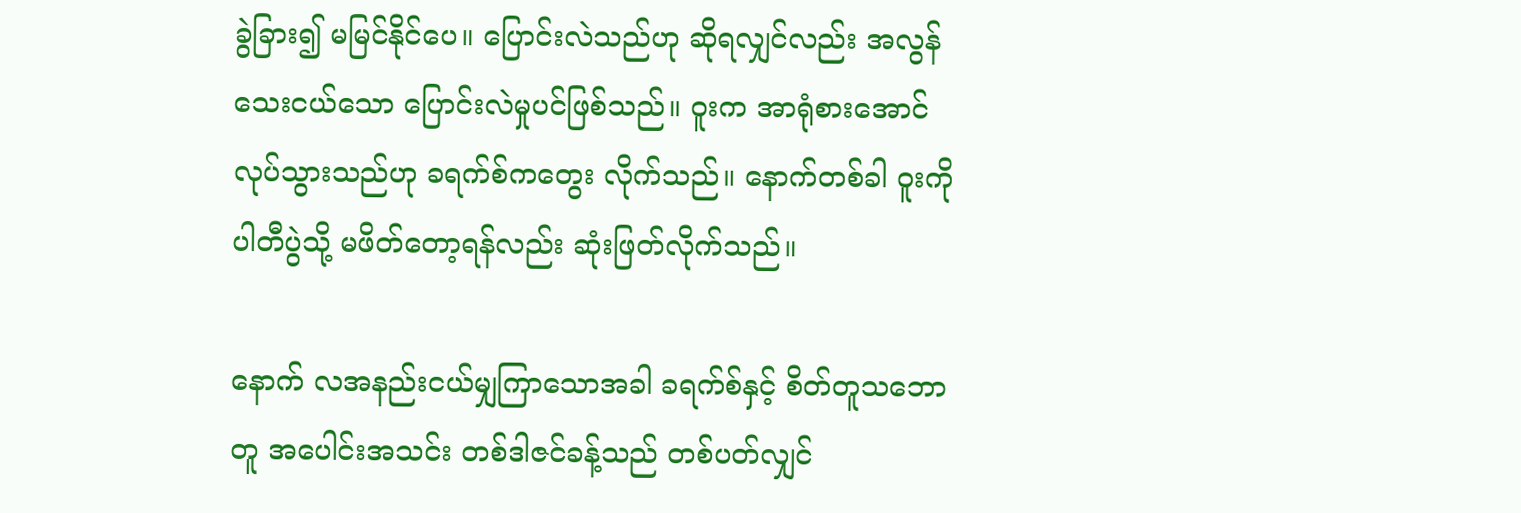ခွဲခြား၍ မမြင်နိုင်ပေ။ ပြောင်းလဲသည်ဟု ဆိုရလျှင်လည်း အလွန်သေးငယ်သော ပြောင်းလဲမှုပင်ဖြစ်သည်။ ဝူးက အာရုံစားအောင် လုပ်သွားသည်ဟု ခရက်စ်ကတွေး လိုက်သည်။ နောက်တစ်ခါ ဝူးကို ပါတီပွဲသို့ မဖိတ်တော့ရန်လည်း ဆုံးဖြတ်လိုက်သည်။

နောက် လအနည်းငယ်မျှကြာသောအခါ ခရက်စ်နှင့် စိတ်တူသဘောတူ အပေါင်းအသင်း တစ်ဒါဇင်ခန့်သည် တစ်ပတ်လျှင်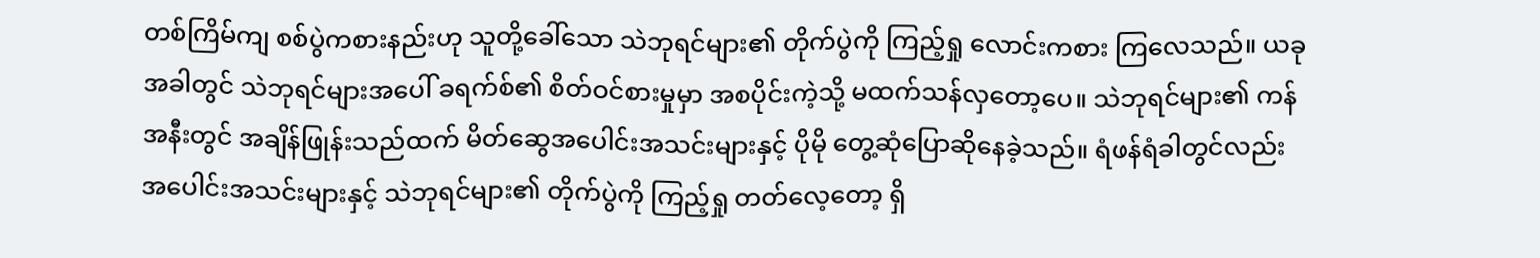တစ်ကြိမ်ကျ စစ်ပွဲကစားနည်းဟု သူတို့ခေါ်သော သဲဘုရင်များ၏ တိုက်ပွဲကို ကြည့်ရှု လောင်းကစား ကြလေသည်။ ယခုအခါတွင် သဲဘုရင်များအပေါ် ခရက်စ်၏ စိတ်ဝင်စားမှုမှာ အစပိုင်းကဲ့သို့ မထက်သန်လှတော့ပေ။ သဲဘုရင်များ၏ ကန်အနီးတွင် အချိန်ဖြုန်းသည်ထက် မိတ်ဆွေအပေါင်းအသင်းများနှင့် ပိုမို တွေ့ဆုံပြောဆိုနေခဲ့သည်။ ရံဖန်ရံခါတွင်လည်း အပေါင်းအသင်းများနှင့် သဲဘုရင်များ၏ တိုက်ပွဲကို ကြည့်ရှု တတ်လေ့တော့ ရှိ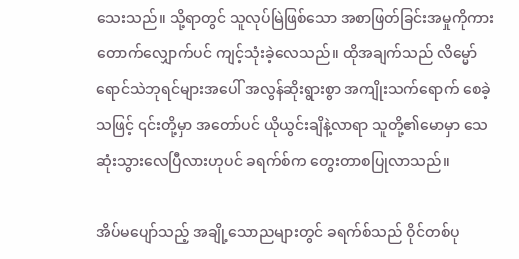သေးသည်။ သို့ရာတွင် သူလုပ်မြဲဖြစ်သော အစာဖြတ်ခြင်းအမှုကိုကား တောက်လျှောက်ပင် ကျင့်သုံးခဲ့လေသည်။ ထိုအချက်သည် လိမ္မော်ရောင်သဲဘုရင်များအပေါ် အလွန်ဆိုးရွားစွာ အကျိုးသက်ရောက် စေခဲ့သဖြင့် ၎င်းတို့မှာ အတော်ပင် ယိုယွင်းချိနဲ့လာရာ သူတို့၏မောမှာ သေဆုံးသွားလေပြီလားဟုပင် ခရက်စ်က တွေးတာစပြုလာသည်။

အိပ်မပျော်သည့် အချို့သောညများတွင် ခရက်စ်သည် ဝိုင်တစ်ပု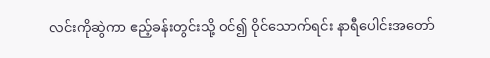လင်းကိုဆွဲကာ ဧည့်ခန်းတွင်းသို့ ဝင်၍ ဝိုင်သောက်ရင်း နာရီပေါင်းအတော်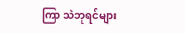ကြာ သဲဘုရင်များ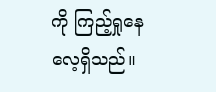ကို ကြည့်ရှုနေလေ့ရှိသည်။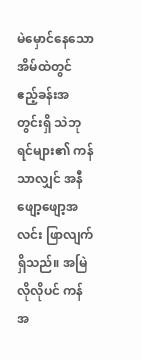မဲမှောင်နေသော အိမ်ထဲတွင် ဧည့်ခန်းအတွင်းရှိ သဲဘုရင်များ၏ ကန်သာလျှင် အနီဖျော့ဖျော့အလင်း ဖြာလျက်ရှိသည်။ အမြဲလိုလိုပင် ကန်အ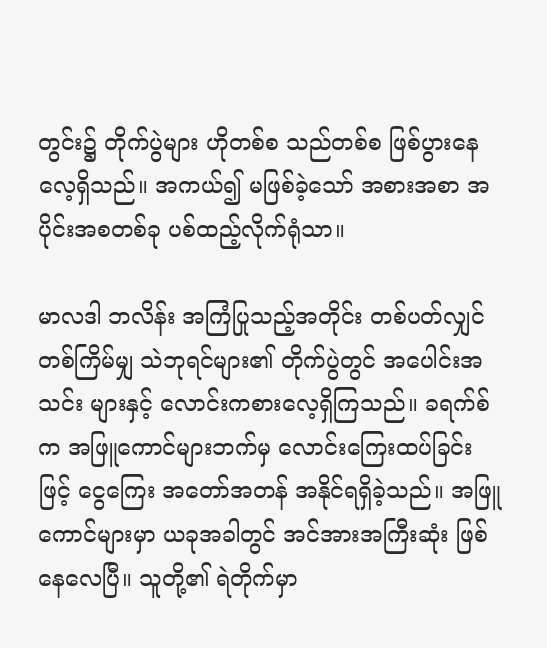တွင်း၌ တိုက်ပွဲများ ဟိုတစ်စ သည်တစ်စ ဖြစ်ပွားနေလေ့ရှိသည်။ အကယ်၍ မဖြစ်ခဲ့သော် အစားအစာ အပိုင်းအစတစ်ခု ပစ်ထည့်လိုက်ရုံသာ။

မာလဒါ ဘလိန်း အကြံပြုသည့်အတိုင်း တစ်ပတ်လျှင် တစ်ကြိမ်မျှ သဲဘုရင်များ၏ တိုက်ပွဲတွင် အပေါင်းအသင်း များနှင့် လောင်းကစားလေ့ရှိကြသည်။ ခရက်စ်က အဖြူကောင်များဘက်မှ လောင်းကြေးထပ်ခြင်းဖြင့် ငွေကြေး အတော်အတန် အနိုင်ရရှိခဲ့သည်။ အဖြူကောင်များမှာ ယခုအခါတွင် အင်အားအကြီးဆုံး ဖြစ်နေလေပြီ။ သူတို့၏ ရဲတိုက်မှာ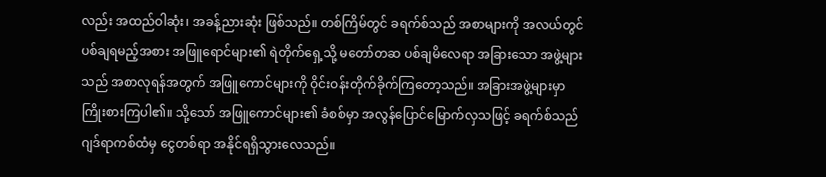လည်း အထည်ဝါဆုံး၊ အခန့်ညားဆုံး ဖြစ်သည်။ တစ်ကြိမ်တွင် ခရက်စ်သည် အစာများကို အလယ်တွင် ပစ်ချရမည့်အစား အဖြူရောင်များ၏ ရဲတိုက်ရှေ့သို့ မတော်တဆ ပစ်ချမိလေရာ အခြားသော အဖွဲ့များသည် အစာလုရန်အတွက် အဖြူကောင်များကို ဝိုင်းဝန်းတိုက်ခိုက်ကြတော့သည်။ အခြားအဖွဲ့များမှာ ကြိုးစားကြပါ၏။ သို့သော် အဖြူကောင်များ၏ ခံစစ်မှာ အလွန်ပြောင်မြောက်လှသဖြင့် ခရက်စ်သည် ဂျဒ်ရာကစ်ထံမှ ငွေတစ်ရာ အနိုင်ရရှိသွားလေသည်။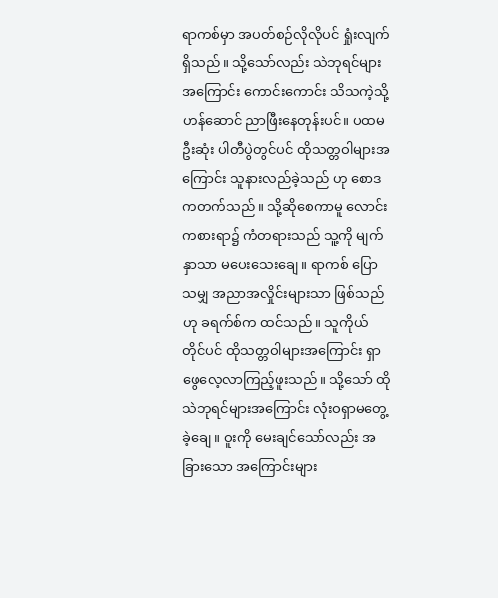ရာကစ်မှာ အပတ်စဉ်လိုလိုပင် ရှုံးလျက်ရှိသည်။ သို့သော်လည်း သဲဘုရင်များအကြောင်း ကောင်းကောင်း သိသကဲ့သို့ ဟန်ဆောင် ညာဖြီးနေတုန်းပင်။ ပထမဦးဆုံး ပါတီပွဲတွင်ပင် ထိုသတ္တဝါများအကြောင်း သူနားလည်ခဲ့သည် ဟု စောဒကတက်သည်။ သို့ဆိုစေကာမူ လောင်းကစားရာ၌ ကံတရားသည် သူ့ကို မျက်နှာသာ မပေးသေးချေ။ ရာကစ် ပြောသမျှ အညာအလှိုင်းများသာ ဖြစ်သည်ဟု ခရက်စ်က ထင်သည်။ သူကိုယ်တိုင်ပင် ထိုသတ္တဝါများအကြောင်း ရှာဖွေလေ့လာကြည့်ဖူးသည်။ သို့သော် ထို သဲဘုရင်များအကြောင်း လုံးဝရှာမတွေ့ခဲ့ချေ။ ဝူးကို မေးချင်သော်လည်း အခြားသော အကြောင်းများ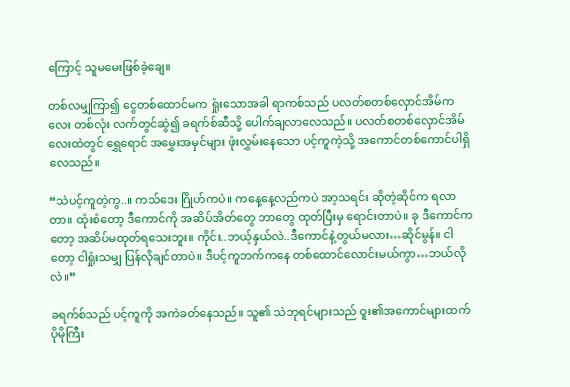ကြောင့် သူမမေးဖြစ်ခဲ့ချေ။

တစ်လမျှကြာ၍ ငွေတစ်ထောင်မက ရှုံးသောအခါ ရာကစ်သည် ပလတ်စတစ်လှောင်အိမ်ကလေး တစ်လုံး လက်တွင်ဆွဲ၍ ခရက်စ်ဆီသို့ ပေါက်ချလာလေသည်။ ပလတ်စတစ်လှောင်အိမ်လေးထဲတွင် ရွှေရောင် အမွှေးအမှင်များ ဖုံးလွှမ်းနေသော ပင့်ကူကဲ့သို့ အကောင်တစ်ကောင်ပါရှိလေသည်။

“သဲပင့်ကူတဲ့ကွ..။ ကသ်ဒေး ဂြိုဟ်ကပဲ။ ကနေ့နေ့လည်ကပဲ အာ့သရင်း ဆိုတဲ့ဆိုင်က ရလာတာ။ ထုံးစံတော့ ဒီကောင်ကို အဆိပ်အိတ်တွေ ဘာတွေ ထုတ်ပြီးမှ ရောင်းတာပဲ။ ခု ဒီကောင်ကတော့ အဆိပ်မထုတ်ရသေးဘူး။ ကိုင်း..ဘယ့်နှယ်လဲ..ဒီကောင်နဲ့တွယ်မလား…ဆိုင်မွန်။ ငါတော့ ငါရှုံးသမျှ ပြန်လိုချင်တာပဲ။ ဒီပင့်ကူဘက်ကနေ တစ်ထောင်လောင်းမယ်ကွာ…ဘယ်လိုလဲ။”

ခရက်စ်သည် ပင့်ကူကို အကဲခတ်နေသည်။ သူ၏ သဲဘုရင်များသည် ဝူး၏အကောင်များထက် ပိုမိုကြီး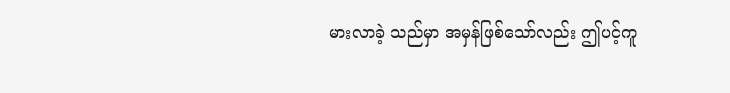မားလာခဲ့ သည်မှာ အမှန်ဖြစ်သော်လည်း ဤပင့်ကူ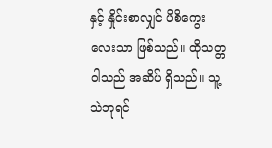နှင့် နှိုင်းစာလျှင် ပိစိကွေးလေးသာ ဖြစ်သည်။ ထိုသတ္တဝါသည် အဆိပ် ရှိသည်။ သူ့သဲဘုရင်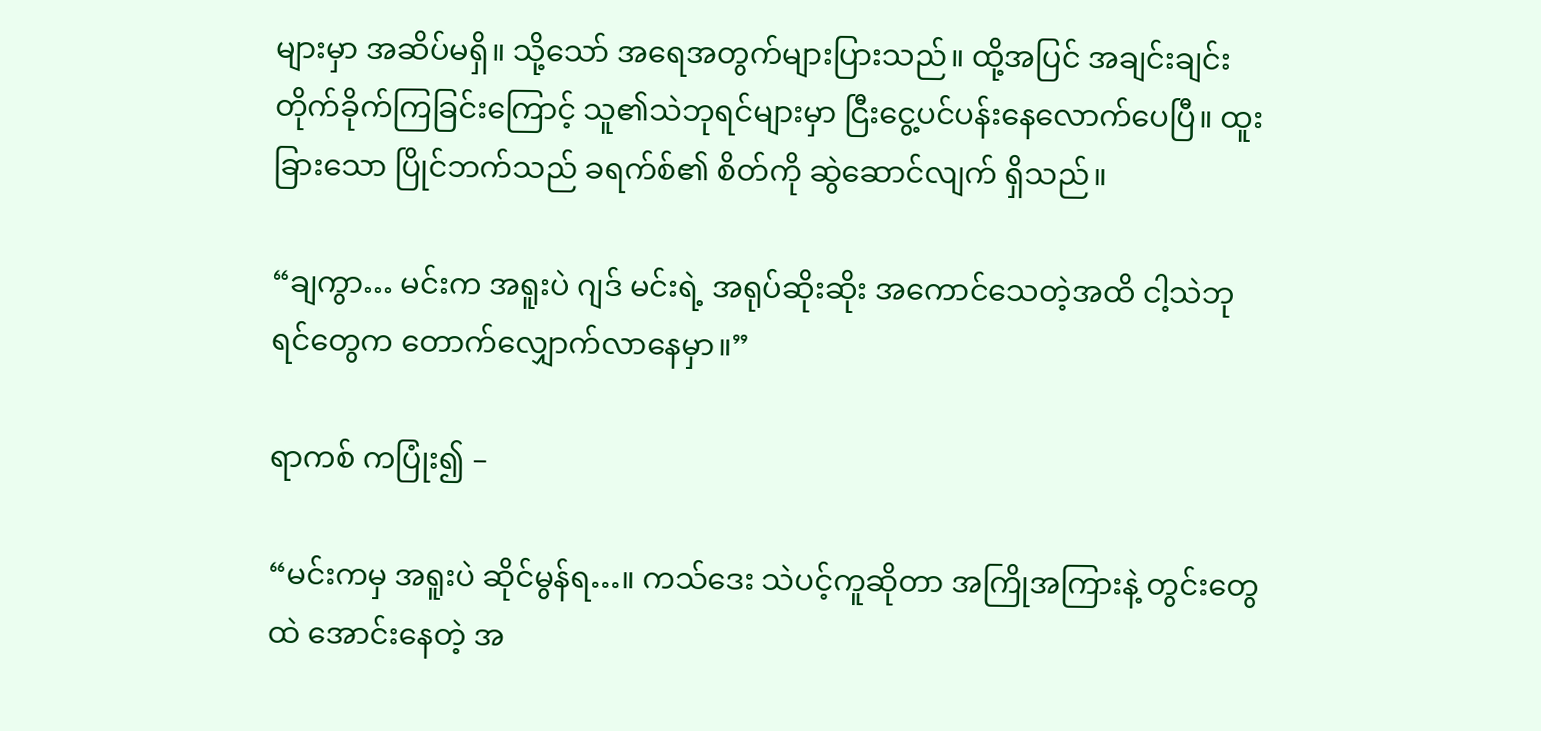များမှာ အဆိပ်မရှိ။ သို့သော် အရေအတွက်များပြားသည်။ ထို့အပြင် အချင်းချင်း တိုက်ခိုက်ကြခြင်းကြောင့် သူ၏သဲဘုရင်များမှာ ငြီးငွေ့ပင်ပန်းနေလောက်ပေပြီ။ ထူးခြားသော ပြိုင်ဘက်သည် ခရက်စ်၏ စိတ်ကို ဆွဲဆောင်လျက် ရှိသည်။

“ချကွာ… မင်းက အရူးပဲ ဂျဒ် မင်းရဲ့ အရုပ်ဆိုးဆိုး အကောင်သေတဲ့အထိ ငါ့သဲဘုရင်တွေက တောက်လျှောက်လာနေမှာ။”

ရာကစ် ကပြုံး၍ –

“မင်းကမှ အရူးပဲ ဆိုင်မွန်ရ…။ ကသ်ဒေး သဲပင့်ကူဆိုတာ အကြိုအကြားနဲ့ တွင်းတွေထဲ အောင်းနေတဲ့ အ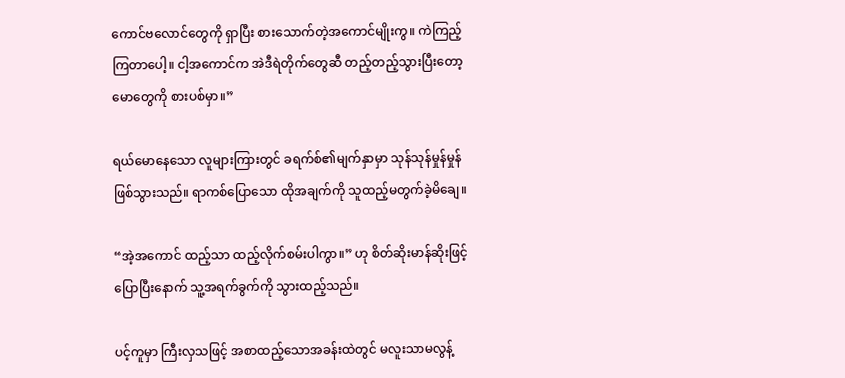ကောင်ဗလောင်တွေကို ရှာပြီး စားသောက်တဲ့အကောင်မျိုးကွ။ ကဲကြည့်ကြတာပေါ့။ ငါ့အကောင်က အဲဒီရဲတိုက်တွေဆီ တည့်တည့်သွားပြီးတော့ မောတွေကို စားပစ်မှာ။”

ရယ်မောနေသော လူများကြားတွင် ခရက်စ်၏မျက်နှာမှာ သုန်သုန်မှုန်မှုန်ဖြစ်သွားသည်။ ရာကစ်ပြောသော ထိုအချက်ကို သူထည့်မတွက်ခဲ့မိချေ။

“အဲ့အကောင် ထည့်သာ ထည့်လိုက်စမ်းပါကွာ။” ဟု စိတ်ဆိုးမာန်ဆိုးဖြင့် ပြောပြီးနောက် သူ့အရက်ခွက်ကို သွားထည့်သည်။

ပင့်ကူမှာ ကြီးလှသဖြင့် အစာထည့်သောအခန်းထဲတွင် မလူးသာမလွန့်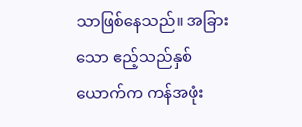သာဖြစ်နေသည်။ အခြားသော ဧည့်သည်နှစ်ယောက်က ကန်အဖုံး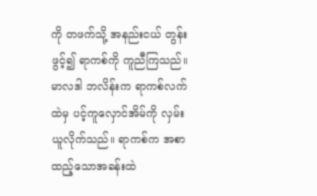ကို တဖက်သို့ အနည်းငယ် တွန်းဖွင့်၍ ရာကစ်ကို ကူညီကြသည်။ မာလဒါ ဘလိန်းက ရာကစ်လက်ထဲမှ ပင့်ကူလှောင်အိမ်ကို လှမ်းယူလိုက်သည်။ ရာကစ်က အစာထည့်သောအခန်းထဲ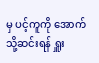မှ ပင့်ကူကို အောက်သို့ဆင်းရန် ရှူး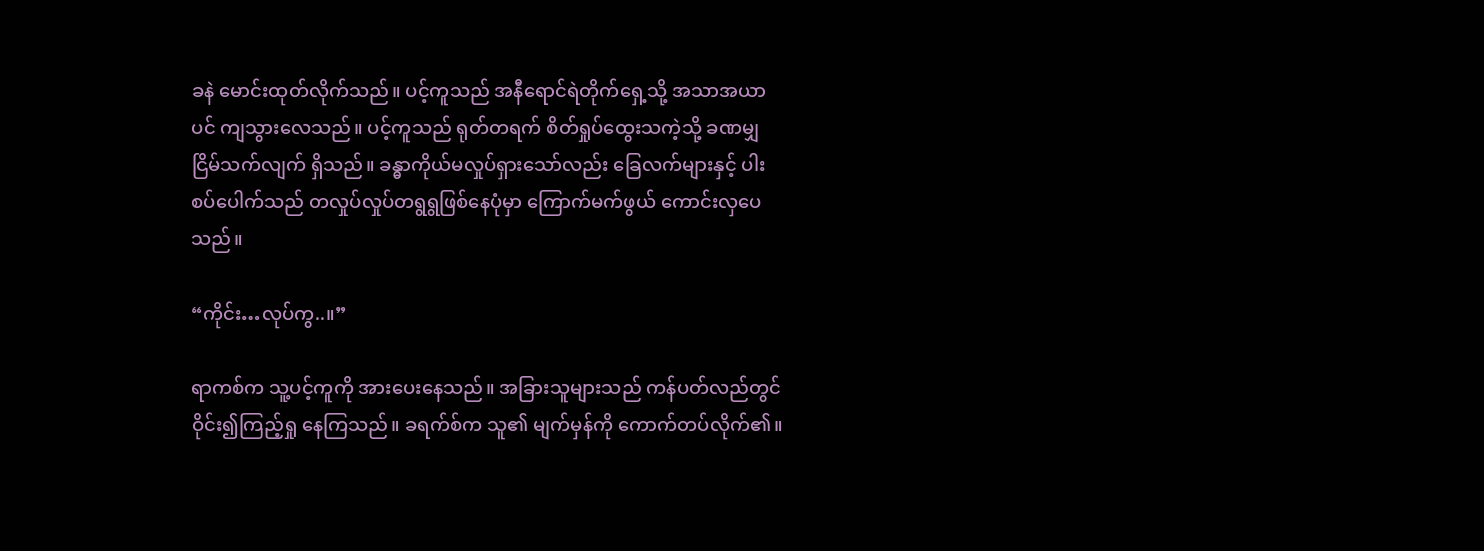ခနဲ မောင်းထုတ်လိုက်သည်။ ပင့်ကူသည် အနီရောင်ရဲတိုက်ရှေ့သို့ အသာအယာပင် ကျသွားလေသည်။ ပင့်ကူသည် ရုတ်တရက် စိတ်ရှုပ်ထွေးသကဲ့သို့ ခဏမျှ ငြိမ်သက်လျက် ရှိသည်။ ခန္ဓာကိုယ်မလှုပ်ရှားသော်လည်း ခြေလက်များနှင့် ပါးစပ်ပေါက်သည် တလှုပ်လှုပ်တရွရွဖြစ်နေပုံမှာ ကြောက်မက်ဖွယ် ကောင်းလှပေသည်။

“ကိုင်း…လုပ်ကွ..။”

ရာကစ်က သူ့ပင့်ကူကို အားပေးနေသည်။ အခြားသူများသည် ကန်ပတ်လည်တွင် ဝိုင်း၍ကြည့်ရှု နေကြသည်။ ခရက်စ်က သူ၏ မျက်မှန်ကို ကောက်တပ်လိုက်၏။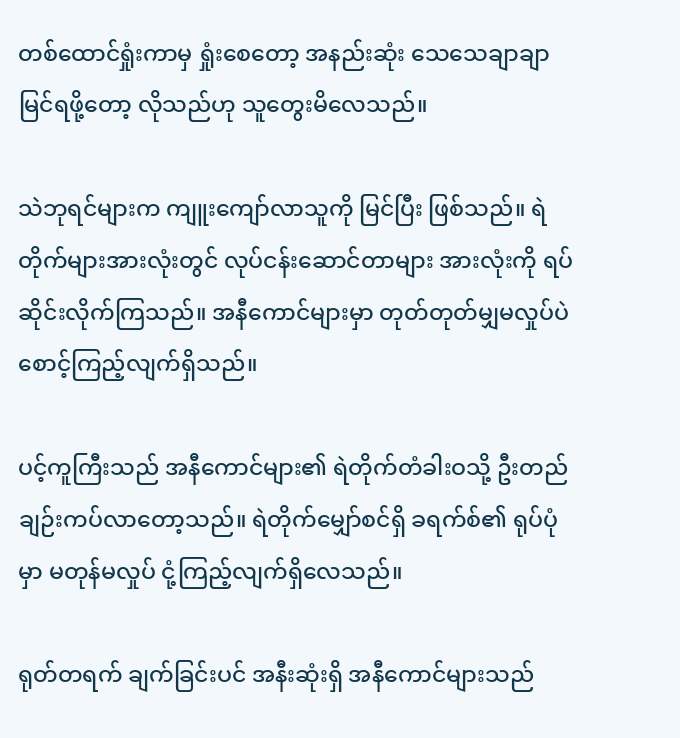တစ်ထောင်ရှုံးကာမှ ရှုံးစေတော့ အနည်းဆုံး သေသေချာချာ မြင်ရဖို့တော့ လိုသည်ဟု သူတွေးမိလေသည်။

သဲဘုရင်များက ကျူးကျော်လာသူကို မြင်ပြီး ဖြစ်သည်။ ရဲတိုက်များအားလုံးတွင် လုပ်ငန်းဆောင်တာများ အားလုံးကို ရပ်ဆိုင်းလိုက်ကြသည်။ အနီကောင်များမှာ တုတ်တုတ်မျှမလှုပ်ပဲ စောင့်ကြည့်လျက်ရှိသည်။

ပင့်ကူကြီးသည် အနီကောင်များ၏ ရဲတိုက်တံခါးဝသို့ ဦးတည် ချဉ်းကပ်လာတော့သည်။ ရဲတိုက်မျှော်စင်ရှိ ခရက်စ်၏ ရုပ်ပုံမှာ မတုန်မလှုပ် ငုံ့ကြည့်လျက်ရှိလေသည်။

ရုတ်တရက် ချက်ခြင်းပင် အနီးဆုံးရှိ အနီကောင်များသည်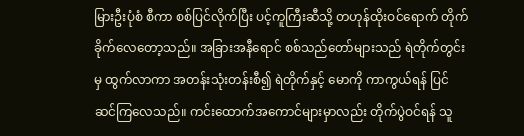မြားဦးပုံစံ စီကာ စစ်ပြင်လိုက်ပြီး ပင့်ကူကြီးဆီသို့ တဟုန်ထိုးဝင်ရောက် တိုက်ခိုက်လေတော့သည်။ အခြားအနီရောင် စစ်သည်တော်များသည် ရဲတိုက်တွင်းမှ ထွက်လာကာ အတန်းသုံးတန်းစီ၍ ရဲတိုက်နှင့် မောကို ကာကွယ်ရန် ပြင်ဆင်ကြလေသည်။ ကင်းထောက်အကောင်များမှာလည်း တိုက်ပွဲဝင်ရန် သူ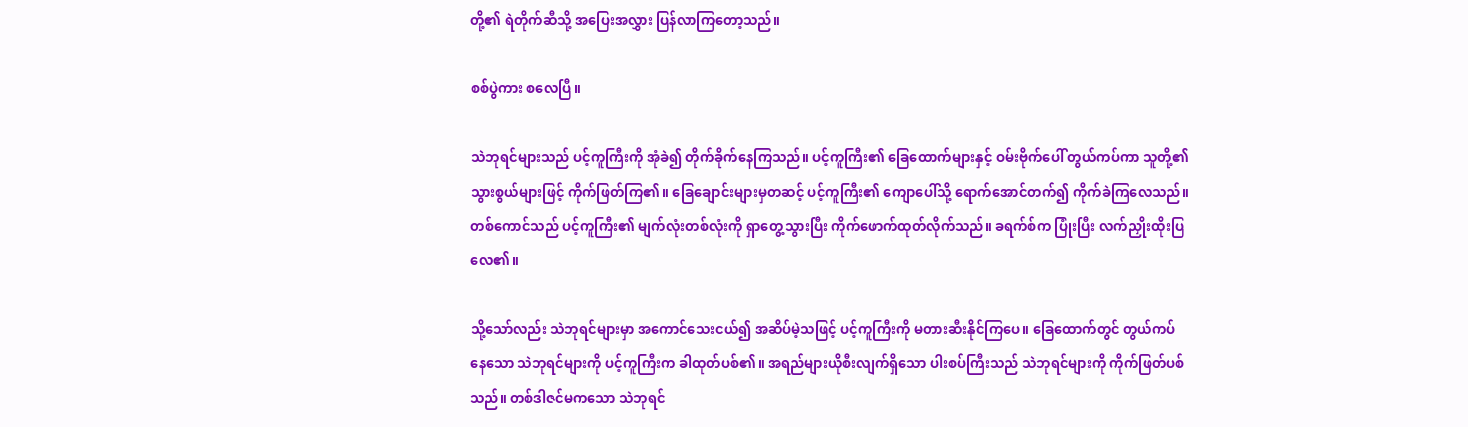တို့၏ ရဲတိုက်ဆီသို့ အပြေးအလွှား ပြန်လာကြတော့သည်။

စစ်ပွဲကား စလေပြီ။

သဲဘုရင်များသည် ပင့်ကူကြီးကို အုံခဲ၍ တိုက်ခိုက်နေကြသည်။ ပင့်ကူကြီး၏ ခြေထောက်များနှင့် ဝမ်းဗိုက်ပေါ် တွယ်ကပ်ကာ သူတို့၏ သွားစွယ်များဖြင့် ကိုက်ဖြတ်ကြ၏။ ခြေချောင်းများမှတဆင့် ပင့်ကူကြီး၏ ကျောပေါ်သို့ ရောက်အောင်တက်၍ ကိုက်ခဲကြလေသည်။ တစ်ကောင်သည် ပင့်ကူကြီး၏ မျက်လုံးတစ်လုံးကို ရှာတွေ့သွားပြီး ကိုက်ဖောက်ထုတ်လိုက်သည်။ ခရက်စ်က ပြုံးပြီး လက်ညှိုးထိုးပြလေ၏။

သို့သော်လည်း သဲဘုရင်များမှာ အကောင်သေးငယ်၍ အဆိပ်မဲ့သဖြင့် ပင့်ကူကြီးကို မတားဆီးနိုင်ကြပေ။ ခြေထောက်တွင် တွယ်ကပ်နေသော သဲဘုရင်များကို ပင့်ကူကြီးက ခါထုတ်ပစ်၏။ အရည်များယိုစီးလျက်ရှိသော ပါးစပ်ကြီးသည် သဲဘုရင်များကို ကိုက်ဖြတ်ပစ်သည်။ တစ်ဒါဇင်မကသော သဲဘုရင်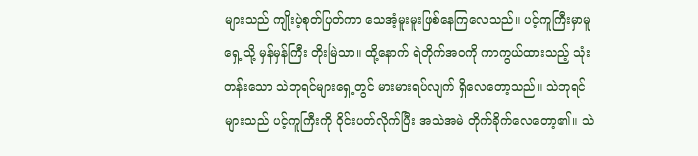များသည် ကျိုးပဲ့စုတ်ပြတ်ကာ သေအံ့မူးမူးဖြစ်နေကြလေသည်။ ပင့်ကူကြီးမှာမူ ရှေ့သို့ မှန်မှန်ကြီး တိုးမြဲသာ။ ထို့နောက် ရဲတိုက်အဝကို ကာကွယ်ထားသည့် သုံးတန်းသော သဲဘုရင်များရှေ့တွင် မားမားရပ်လျက် ရှိလေတော့သည်။ သဲဘုရင်များသည် ပင့်ကူကြီးကို ဝိုင်းပတ်လိုက်ပြီး အသဲအမဲ တိုက်ခိုက်လေတော့၏။ သဲ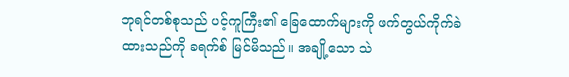ဘုရင်တစ်စုသည် ပင့်ကူကြီး၏ ခြေထောက်များကို ဖက်တွယ်ကိုက်ခဲထားသည်ကို ခရက်စ် မြင်မိသည်။ အချို့သော သဲ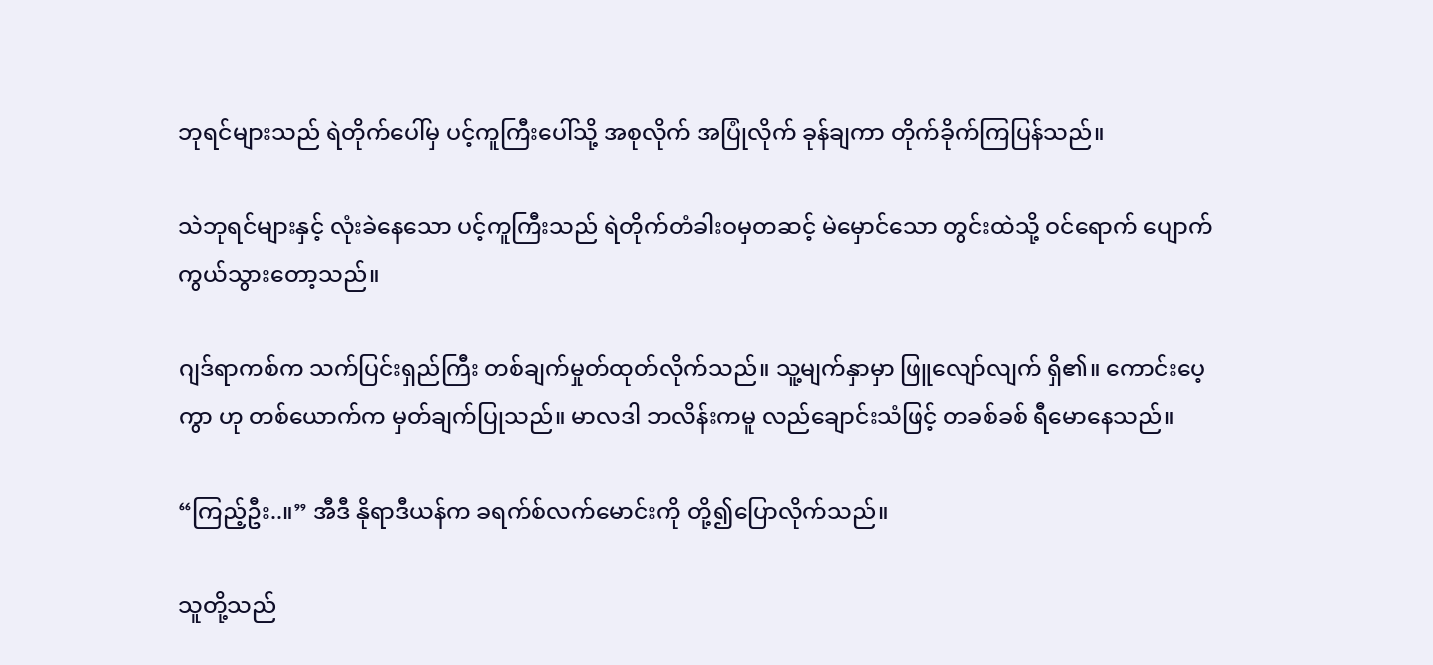ဘုရင်များသည် ရဲတိုက်ပေါ်မှ ပင့်ကူကြီးပေါ်သို့ အစုလိုက် အပြုံလိုက် ခုန်ချကာ တိုက်ခိုက်ကြပြန်သည်။

သဲဘုရင်များနှင့် လုံးခဲနေသော ပင့်ကူကြီးသည် ရဲတိုက်တံခါးဝမှတဆင့် မဲမှောင်သော တွင်းထဲသို့ ဝင်ရောက် ပျောက်ကွယ်သွားတော့သည်။

ဂျဒ်ရာကစ်က သက်ပြင်းရှည်ကြီး တစ်ချက်မှုတ်ထုတ်လိုက်သည်။ သူ့မျက်နှာမှာ ဖြူလျော်လျက် ရှိ၏။ ကောင်းပေ့ကွာ ဟု တစ်ယောက်က မှတ်ချက်ပြုသည်။ မာလဒါ ဘလိန်းကမူ လည်ချောင်းသံဖြင့် တခစ်ခစ် ရီမောနေသည်။

“ကြည့်ဦး..။” အီဒီ နိုရာဒီယန်က ခရက်စ်လက်မောင်းကို တို့၍ပြောလိုက်သည်။

သူတို့သည်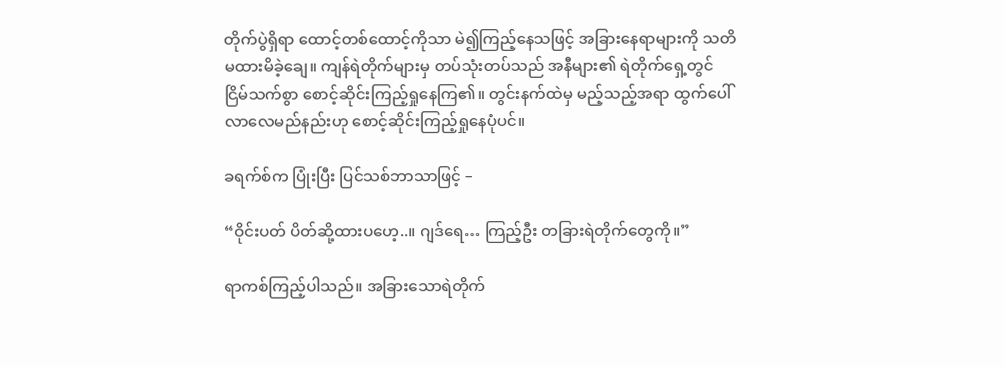တိုက်ပွဲရှိရာ ထောင့်တစ်ထောင့်ကိုသာ မဲ၍ကြည့်နေသဖြင့် အခြားနေရာများကို သတိမထားမိခဲ့ချေ။ ကျန်ရဲတိုက်များမှ တပ်သုံးတပ်သည် အနီများ၏ ရဲတိုက်ရှေ့တွင် ငြိမ်သက်စွာ စောင့်ဆိုင်းကြည့်ရှုနေကြ၏။ တွင်းနက်ထဲမှ မည့်သည့်အရာ ထွက်ပေါ်လာလေမည်နည်းဟု စောင့်ဆိုင်းကြည့်ရှုနေပုံပင်။

ခရက်စ်က ပြုံးပြီး ပြင်သစ်ဘာသာဖြင့် –

“ဝိုင်းပတ် ပိတ်ဆို့ထားပဟေ့..။ ဂျဒ်ရေ… ကြည့်ဦး တခြားရဲတိုက်တွေကို။”

ရာကစ်ကြည့်ပါသည်။ အခြားသောရဲတိုက်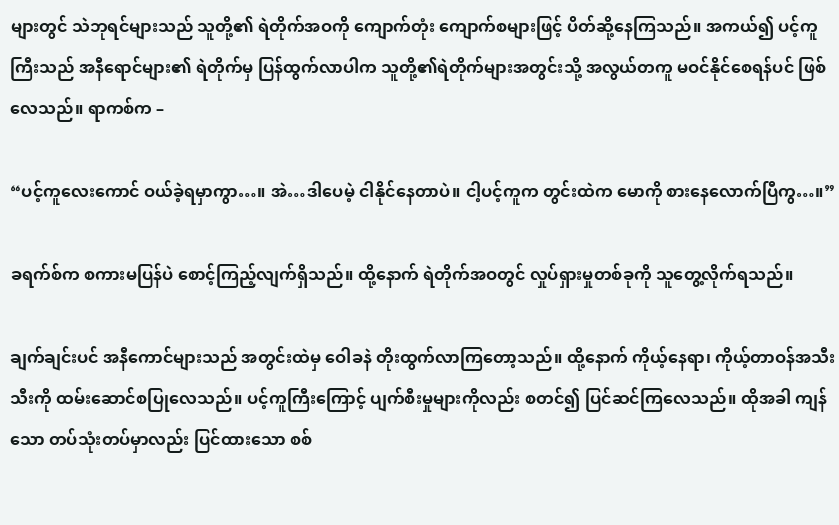များတွင် သဲဘုရင်များသည် သူတို့၏ ရဲတိုက်အဝကို ကျောက်တုံး ကျောက်စများဖြင့် ပိတ်ဆို့နေကြသည်။ အကယ်၍ ပင့်ကူကြီးသည် အနီရောင်များ၏ ရဲတိုက်မှ ပြန်ထွက်လာပါက သူတို့၏ရဲတိုက်များအတွင်းသို့ အလွယ်တကူ မဝင်နိုင်စေရန်ပင် ဖြစ်လေသည်။ ရာကစ်က –

“ပင့်ကူလေးကောင် ဝယ်ခဲ့ရမှာကွာ…။ အဲ…ဒါပေမဲ့ ငါနိုင်နေတာပဲ။ ငါ့ပင့်ကူက တွင်းထဲက မောကို စားနေလောက်ပြီကွ…။”

ခရက်စ်က စကားမပြန်ပဲ စောင့်ကြည့်လျက်ရှိသည်။ ထို့နောက် ရဲတိုက်အဝတွင် လှုပ်ရှားမှုတစ်ခုကို သူတွေ့လိုက်ရသည်။

ချက်ချင်းပင် အနီကောင်များသည် အတွင်းထဲမှ ဝေါခနဲ တိုးထွက်လာကြတော့သည်။ ထို့နောက် ကိုယ့်နေရာ၊ ကိုယ့်တာဝန်အသီးသီးကို ထမ်းဆောင်စပြုလေသည်။ ပင့်ကူကြီးကြောင့် ပျက်စီးမှုများကိုလည်း စတင်၍ ပြင်ဆင်ကြလေသည်။ ထိုအခါ ကျန်သော တပ်သုံးတပ်မှာလည်း ပြင်ထားသော စစ်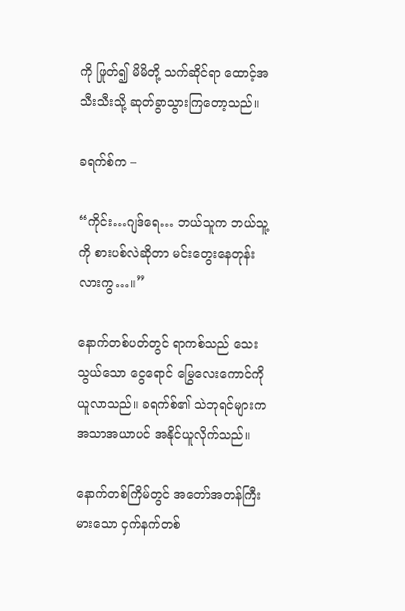ကို ဖြုတ်၍ မိမိတို့ သက်ဆိုင်ရာ ထောင့်အသီးသီးသို့ ဆုတ်ခွာသွားကြတော့သည်။

ခရက်စ်က –

“ကိုင်း…ဂျဒ်ရေ… ဘယ်သူက ဘယ်သူ့ကို စားပစ်လဲဆိုတာ မင်းတွေးနေတုန်းလားကွ…။”

နောက်တစ်ပတ်တွင် ရာကစ်သည် သေးသွယ်သော ငွေရောင် မြွေလေးကောင်ကို ယူလာသည်။ ခရက်စ်၏ သဲဘုရင်များက အသာအယာပင် အနိုင်ယူလိုက်သည်။

နောက်တစ်ကြိမ်တွင် အတော်အတန်ကြီးမားသော ငှက်နက်တစ်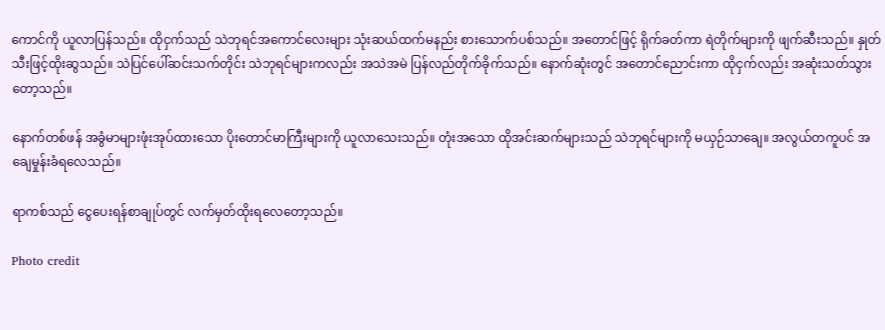ကောင်ကို ယူလာပြန်သည်။ ထိုငှက်သည် သဲဘုရင်အကောင်လေးများ သုံးဆယ်ထက်မနည်း စားသောက်ပစ်သည်။ အတောင်ဖြင့် ရိုက်ခတ်ကာ ရဲတိုက်များကို ဖျက်ဆီးသည်။ နှုတ်သီးဖြင့်ထိုးဆွသည်။ သဲပြင်ပေါ်ဆင်းသက်တိုင်း သဲဘုရင်များကလည်း အသဲအမဲ ပြန်လည်တိုက်ခိုက်သည်။ နောက်ဆုံးတွင် အတောင်ညောင်းကာ ထိုငှက်လည်း အဆုံးသတ်သွားတော့သည်။

နောက်တစ်ဖန် အခွံမာများဖုံးအုပ်ထားသော ပိုးတောင်မာကြီးများကို ယူလာသေးသည်။ တုံးအသော ထိုအင်းဆက်များသည် သဲဘုရင်များကို မယှဉ်သာချေ။ အလွယ်တကူပင် အချေမှုန်းခံရလေသည်။

ရာကစ်သည် ငွေပေးရန်စာချုပ်တွင် လက်မှတ်ထိုးရလေတော့သည်။

Photo credit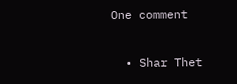One comment

  • Shar Thet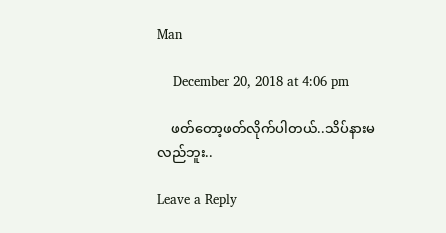Man

    December 20, 2018 at 4:06 pm

    ဖတ်တော့ဖတ်လိုက်ပါတယ်..သိပ်နားမလည်ဘူး..

Leave a Reply